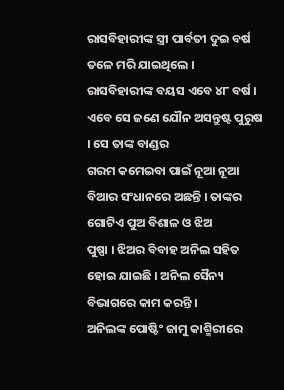ରାସବିହାରୀଙ୍କ ସ୍ତ୍ରୀ ପାର୍ବତୀ ଦୁଇ ବର୍ଷ ତଳେ ମରି ଯାଇଥିଲେ ।
ରାସବିହାରୀଙ୍କ ବୟସ ଏବେ ୪୮ ବର୍ଷ । ଏବେ ସେ ଜଣେ ଯୌନ ଅସନ୍ତୁଷ୍ଟ ପୁରୁଷ । ସେ ତାଙ୍କ ବାଣ୍ଡର
ଗରମ କମେଇବା ପାଇଁ ନୂଆ ନୂଆ ବିଆର ସଂଧାନରେ ଅଛନ୍ତି । ତାଙ୍କର ଗୋଟିଏ ପୁଅ ବିଶାଳ ଓ ଝିଅ
ପୁଷ୍ପା । ଝିଅର ବିବାହ ଅନିଲ ସହିତ ହୋଇ ଯାଇଛି । ଅନିଲ ସୈନ୍ୟ ବିଭାଗରେ କାମ କରନ୍ତି ।
ଅନିଲଙ୍କ ପୋଷ୍ଟିଂ ଜାମୁ କାଶ୍ମିରୀରେ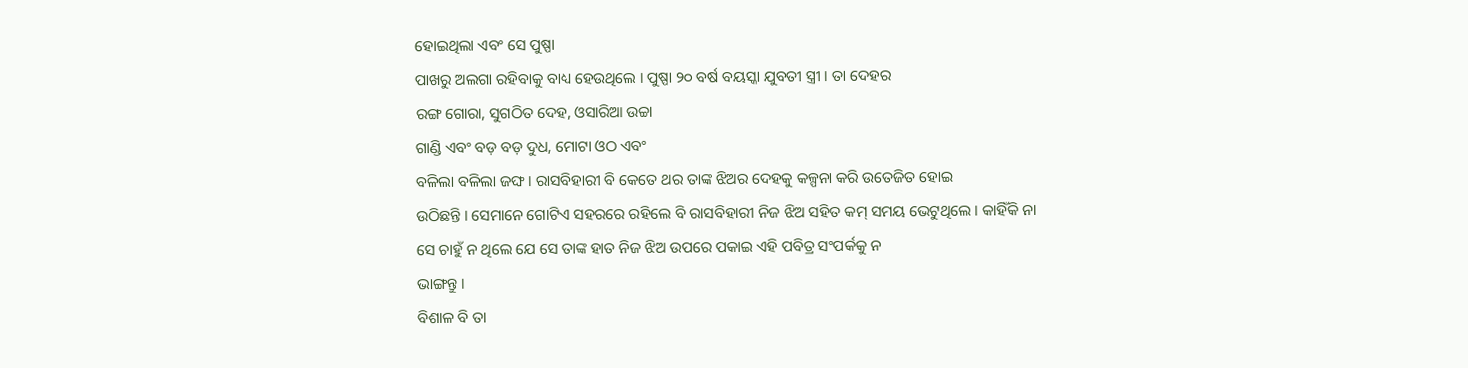ହୋଇଥିଲା ଏବଂ ସେ ପୁଷ୍ପା
ପାଖରୁ ଅଲଗା ରହିବାକୁ ବାଧ୍ୟ ହେଉଥିଲେ । ପୁଷ୍ପା ୨୦ ବର୍ଷ ବୟସ୍କା ଯୁବତୀ ସ୍ତ୍ରୀ । ତା ଦେହର
ରଙ୍ଗ ଗୋରା, ସୁଗଠିତ ଦେହ, ଓସାରିଆ ଉଚ୍ଚା
ଗାଣ୍ଡି ଏବଂ ବଡ଼ ବଡ଼ ଦୁଧ, ମୋଟା ଓଠ ଏବଂ
ବଳିଲା ବଳିଲା ଜଙ୍ଘ । ରାସବିହାରୀ ବି କେତେ ଥର ତାଙ୍କ ଝିଅର ଦେହକୁ କଳ୍ପନା କରି ଉତେଜିତ ହୋଇ
ଉଠିଛନ୍ତି । ସେମାନେ ଗୋଟିଏ ସହରରେ ରହିଲେ ବି ରାସବିହାରୀ ନିଜ ଝିଅ ସହିତ କମ୍ ସମୟ ଭେଟୁଥିଲେ । କାହିଁକି ନା
ସେ ଚାହୁଁ ନ ଥିଲେ ଯେ ସେ ତାଙ୍କ ହାତ ନିଜ ଝିଅ ଉପରେ ପକାଇ ଏହି ପବିତ୍ର ସଂପର୍କକୁ ନ
ଭାଙ୍ଗନ୍ତୁ ।
ବିଶାଳ ବି ତା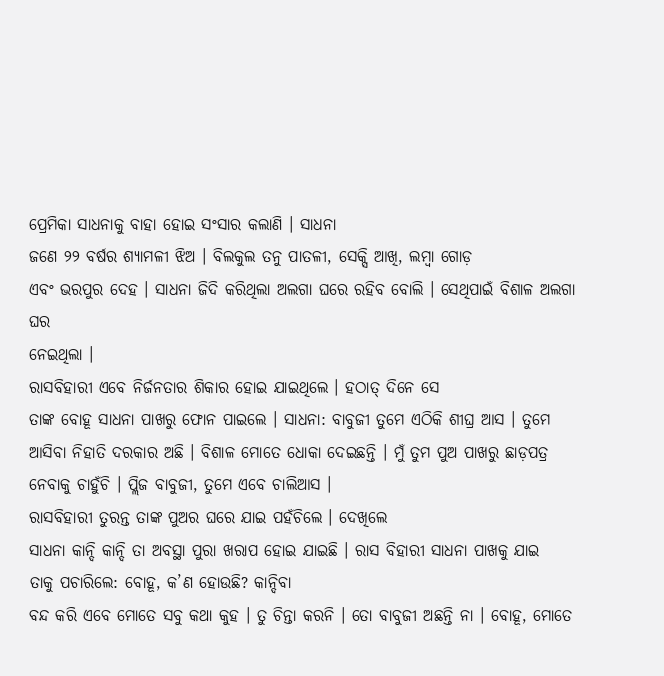ପ୍ରେମିକା ସାଧନାକୁ ବାହା ହୋଇ ସଂସାର କଲାଣି । ସାଧନା
ଜଣେ ୨୨ ବର୍ଷର ଶ୍ୟାମଳୀ ଝିଅ । ବିଲକୁଲ ତନୁ ପାତଳୀ, ସେକ୍ସି ଆଖି, ଲମ୍ବା ଗୋଡ଼
ଏବଂ ଭରପୁର ଦେହ । ସାଧନା ଜିଦି କରିଥିଲା ଅଲଗା ଘରେ ରହିବ ବୋଲି । ସେଥିପାଇଁ ବିଶାଳ ଅଲଗା ଘର
ନେଇଥିଲା ।
ରାସବିହାରୀ ଏବେ ନିର୍ଜନତାର ଶିକାର ହୋଇ ଯାଇଥିଲେ । ହଠାତ୍ ଦିନେ ସେ
ତାଙ୍କ ବୋହୂ ସାଧନା ପାଖରୁ ଫୋନ ପାଇଲେ । ସାଧନା: ବାବୁଜୀ ତୁମେ ଏଠିକି ଶୀଘ୍ର ଆସ । ତୁମେ
ଆସିବା ନିହାତି ଦରକାର ଅଛି । ବିଶାଳ ମୋତେ ଧୋକା ଦେଇଛନ୍ତି । ମୁଁ ତୁମ ପୁଅ ପାଖରୁ ଛାଡ଼ପତ୍ର
ନେବାକୁ ଚାହୁଁଚି । ପ୍ଲିଜ ବାବୁଜୀ, ତୁମେ ଏବେ ଚାଲିଆସ ।
ରାସବିହାରୀ ତୁରନ୍ତ ତାଙ୍କ ପୁଅର ଘରେ ଯାଇ ପହଁଚିଲେ । ଦେଖିଲେ
ସାଧନା କାନ୍ଦି କାନ୍ଦି ତା ଅବସ୍ଥା ପୁରା ଖରାପ ହୋଇ ଯାଇଛି । ରାସ ବିହାରୀ ସାଧନା ପାଖକୁ ଯାଇ
ତାକୁ ପଚାରିଲେ: ବୋହୂ, କ’ଣ ହୋଉଛି? କାନ୍ଦିବା
ବନ୍ଦ କରି ଏବେ ମୋତେ ସବୁ କଥା କୁହ । ତୁ ଚିନ୍ତା କରନି । ତୋ ବାବୁଜୀ ଅଛନ୍ତି ନା । ବୋହୂ, ମୋତେ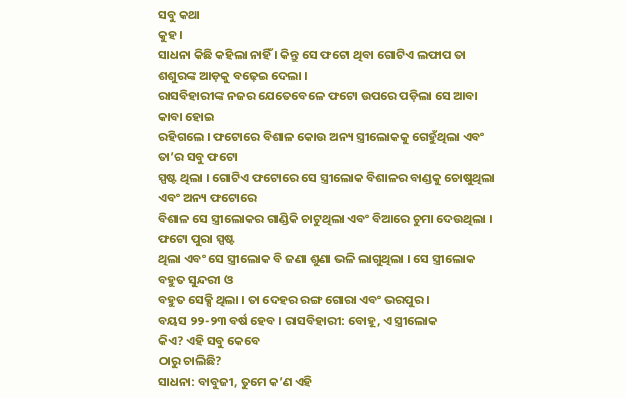ସବୁ କଥା
କୁହ ।
ସାଧନା କିଛି କହିଲା ନାହିଁ । କିନ୍ତୁ ସେ ଫଟୋ ଥିବା ଗୋଟିଏ ଲଫାପ ତା
ଶଶୁରଙ୍କ ଆଡ଼କୁ ବଢ଼େଇ ଦେଲା ।
ରାସବିହାରୀଙ୍କ ନଜର ଯେତେବେଳେ ଫଟୋ ଉପରେ ପଡ଼ିଲା ସେ ଆବା କାବା ହୋଇ
ରହିଗଲେ । ଫଟୋରେ ବିଶାଳ କୋଉ ଅନ୍ୟ ସ୍ତ୍ରୀଲୋକକୁ ଗେହୁଁଥିଲା ଏବଂ ତା’ର ସବୁ ଫଟୋ
ସ୍ପଷ୍ଟ ଥିଲା । ଗୋଟିଏ ଫଟୋରେ ସେ ସ୍ତ୍ରୀଲୋକ ବିଶାଳର ବାଣ୍ଡକୁ ଚୋଷୁଥିଲା ଏବଂ ଅନ୍ୟ ଫଟୋରେ
ବିଶାଳ ସେ ସ୍ତ୍ରୀଲୋକର ଗାଣ୍ଡିକି ଚାଟୁଥିଲା ଏବଂ ବିଆରେ ଚୁମା ଦେଉଥିଲା । ଫଟୋ ପୁରା ସ୍ପଷ୍ଟ
ଥିଲା ଏବଂ ସେ ସ୍ତ୍ରୀଲୋକ ବି ଜଣା ଶୁଣା ଭଳି ଲାଗୁଥିଲା । ସେ ସ୍ତ୍ରୀଲୋକ ବହୁତ ସୁନ୍ଦରୀ ଓ
ବହୁତ ସେକ୍ସି ଥିଲା । ତା ଦେହର ରଙ୍ଗ ଗୋରା ଏବଂ ଭରପୁର ।
ବୟସ ୨୨-୨୩ ବର୍ଷ ହେବ । ରାସବିହାରୀ: ବୋହୂ, ଏ ସ୍ତ୍ରୀଲୋକ
କିଏ? ଏହି ସବୁ କେବେ
ଠାରୁ ଚାଲିଛି?
ସାଧନା: ବାବୁଜୀ, ତୁମେ କ’ଣ ଏହି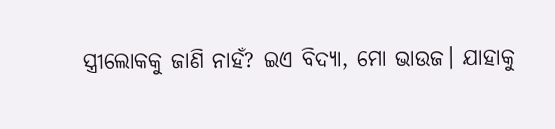ସ୍ତ୍ରୀଲୋକକୁ ଜାଣି ନାହଁ? ଇଏ ବିଦ୍ୟା, ମୋ ଭାଉଜ। ଯାହାକୁ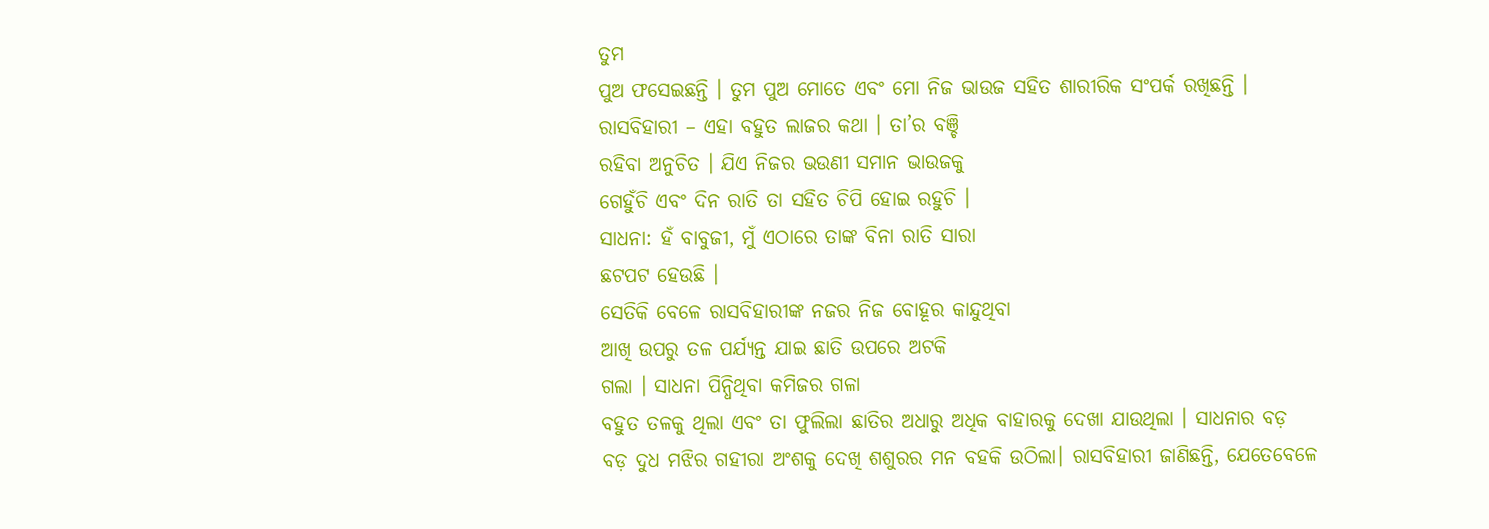ତୁମ
ପୁଅ ଫସେଇଛନ୍ତି । ତୁମ ପୁଅ ମୋତେ ଏବଂ ମୋ ନିଜ ଭାଉଜ ସହିତ ଶାରୀରିକ ସଂପର୍କ ରଖିଛନ୍ତି ।
ରାସବିହାରୀ – ଏହା ବହୁତ ଲାଜର କଥା । ତା’ର ବଞ୍ଚି
ରହିବା ଅନୁଚିତ । ଯିଏ ନିଜର ଭଉଣୀ ସମାନ ଭାଉଜକୁ
ଗେହୁଁଚି ଏବଂ ଦିନ ରାତି ତା ସହିତ ଚିପି ହୋଇ ରହୁଚି ।
ସାଧନା: ହଁ ବାବୁଜୀ, ମୁଁ ଏଠାରେ ତାଙ୍କ ବିନା ରାତି ସାରା
ଛଟପଟ ହେଉଛି ।
ସେତିକି ବେଳେ ରାସବିହାରୀଙ୍କ ନଜର ନିଜ ବୋହୂର କାନ୍ଦୁଥିବା
ଆଖି ଉପରୁ ତଳ ପର୍ଯ୍ୟନ୍ତ ଯାଇ ଛାତି ଉପରେ ଅଟକି
ଗଲା । ସାଧନା ପିନ୍ଧିଥିବା କମିଜର ଗଳା
ବହୁତ ତଳକୁ ଥିଲା ଏବଂ ତା ଫୁଲିଲା ଛାତିର ଅଧାରୁ ଅଧିକ ବାହାରକୁ ଦେଖା ଯାଉଥିଲା । ସାଧନାର ବଡ଼
ବଡ଼ ଦୁଧ ମଝିର ଗହୀରା ଅଂଶକୁ ଦେଖି ଶଶୁରର ମନ ବହକି ଉଠିଲା। ରାସବିହାରୀ ଜାଣିଛନ୍ତି, ଯେତେବେଳେ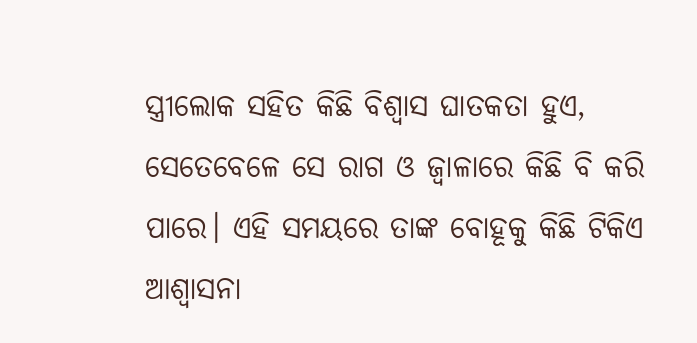ସ୍ତ୍ରୀଲୋକ ସହିତ କିଛି ବିଶ୍ବାସ ଘାତକତା ହୁଏ,
ସେତେବେଳେ ସେ ରାଗ ଓ ଜ୍ବାଳାରେ କିଛି ବି କରି ପାରେ। ଏହି ସମୟରେ ତାଙ୍କ ବୋହୂକୁ କିଛି ଟିକିଏ
ଆଶ୍ବାସନା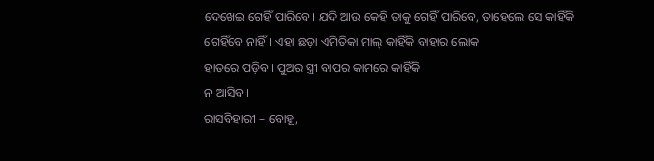ଦେଖେଇ ଗେହିଁ ପାରିବେ। ଯଦି ଆଉ କେହି ତାକୁ ଗେହିଁ ପାରିବେ, ତାହେଲେ ସେ କାହିଁକି ଗେହିଁବେ ନାହିଁ। ଏହା ଛଡ଼ା ଏମିତିକା ମାଲ୍ କାହିଁକି ବାହାର ଲୋକ
ହାତରେ ପଡ଼ିବ। ପୁଅର ସ୍ତ୍ରୀ ବାପର କାମରେ କାହିଁକି
ନ ଆସିବ।
ରାସବିହାରୀ – ବୋହୂ,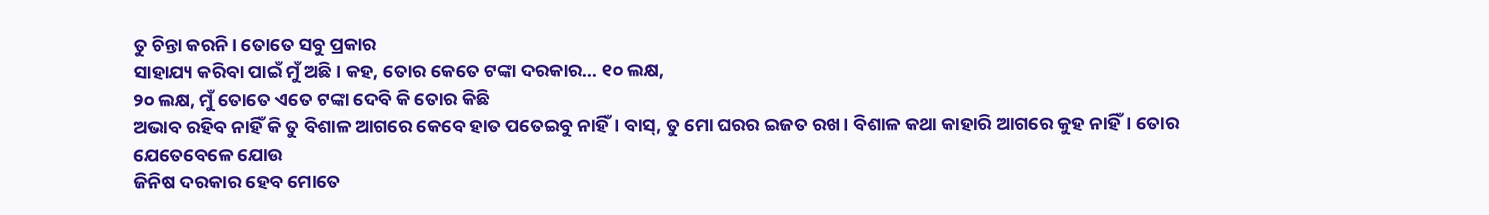ତୁ ଚିନ୍ତା କରନି। ତୋତେ ସବୁ ପ୍ରକାର
ସାହାଯ୍ୟ କରିବା ପାଇଁ ମୁଁ ଅଛି। କହ, ତୋର କେତେ ଟଙ୍କା ଦରକାର... ୧୦ ଲକ୍ଷ,
୨୦ ଲକ୍ଷ, ମୁଁ ତୋତେ ଏତେ ଟଙ୍କା ଦେବି କି ତୋର କିଛି
ଅଭାବ ରହିବ ନାହିଁ କି ତୁ ବିଶାଳ ଆଗରେ କେବେ ହାତ ପତେଇବୁ ନାହିଁ। ବାସ୍, ତୁ ମୋ ଘରର ଇଜତ ରଖ। ବିଶାଳ କଥା କାହାରି ଆଗରେ କୁହ ନାହିଁ। ତୋର ଯେତେବେଳେ ଯୋଉ
ଜିନିଷ ଦରକାର ହେବ ମୋତେ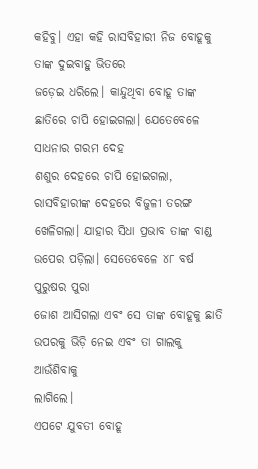କହିବୁ। ଏହା କହି ରାସବିହାରୀ ନିଜ ବୋହୂକୁ ତାଙ୍କ ଦୁଇବାହୁ ଭିତରେ
ଜଡ଼େଇ ଧରିଲେ। କାନ୍ଦୁଥିବା ବୋହୂ ତାଙ୍କ ଛାତିରେ ଚାପି ହୋଇଗଲା। ଯେତେବେଳେ ସାଧନାର ଗରମ ଦେହ
ଶଶୁର ଦେହରେ ଚାପି ହୋଇଗଲା, ରାସବିହାରୀଙ୍କ ଦେହରେ ବିଜୁଳୀ ତରଙ୍ଗ
ଖେଳିଗଲା। ଯାହାର ସିଧା ପ୍ରଭାବ ତାଙ୍କ ବାଣ୍ଡ ଉପେର ପଡ଼ିଲା। ସେତେବେଳେ ୪୮ ବର୍ଷ ପୁରୁଷର ପୁରା
ଜୋଶ ଆସିଗଲା ଏବଂ ସେ ତାଙ୍କ ବୋହୂକୁ ଛାତି ଉପରକୁ ଭିଡ଼ି ନେଇ ଏବଂ ତା ଗାଲକୁ ଆଉଁଶିବାକୁ
ଲାଗିଲେ।
ଏପଟେ ଯୁବତୀ ବୋହୂ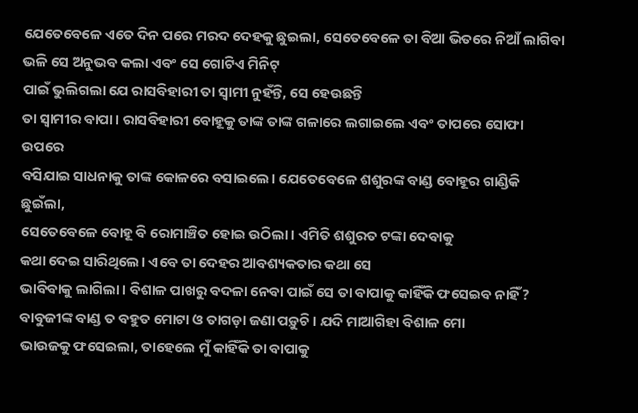ଯେତେବେଳେ ଏତେ ଦିନ ପରେ ମରଦ ଦେହକୁ ଛୁଇଲା, ସେତେବେଳେ ତା ବିଆ ଭିତରେ ନିଆଁ ଲାଗିବା ଭଳି ସେ ଅନୁଭବ କଲା ଏବଂ ସେ ଗୋଟିଏ ମିନିଟ୍
ପାଇଁ ଭୁଲିଗଲା ଯେ ରାସବିହାରୀ ତା ସ୍ବାମୀ ନୁହଁନ୍ତି, ସେ ହେଉଛନ୍ତି
ତା ସ୍ବାମୀର ବାପା। ରାସବିହାରୀ ବୋହୂକୁ ତାଙ୍କ ତାଙ୍କ ଗଳାରେ ଲଗାଇଲେ ଏବଂ ତାପରେ ସୋଫା ଉପରେ
ବସିଯାଇ ସାଧନାକୁ ତାଙ୍କ କୋଳରେ ବସାଇଲେ। ଯେତେବେଳେ ଶଶୁରଙ୍କ ବାଣ୍ଡ ବୋହୂର ଗାଣ୍ଡିକି ଛୁଇଁଲା,
ସେତେବେଳେ ବୋହୂ ବି ରୋମାଞ୍ଚିତ ହୋଇ ଉଠିଲା। ଏମିତି ଶଶୁରତ ଟଙ୍କା ଦେବାକୁ
କଥା ଦେଇ ସାରିଥିଲେ। ଏବେ ତା ଦେହର ଆବଶ୍ୟକତାର କଥା ସେ
ଭାବିବାକୁ ଲାଗିଲା। ବିଶାଳ ପାଖରୁ ବଦଳା ନେବା ପାଇଁ ସେ ତା ବାପାକୁ କାହିଁକି ଫସେଇବ ନାହିଁ? ବାବୁଜୀଙ୍କ ବାଣ୍ଡ ତ ବହୁତ ମୋଟା ଓ ତାଗଡ଼ା ଜଣା ପଡ଼ୁଚି। ଯଦି ମାଆଗିହା ବିଶାଳ ମୋ
ଭାଉଜକୁ ଫସେଇଲା, ତାହେଲେ ମୁଁ କାହିଁକି ତା ବାପାକୁ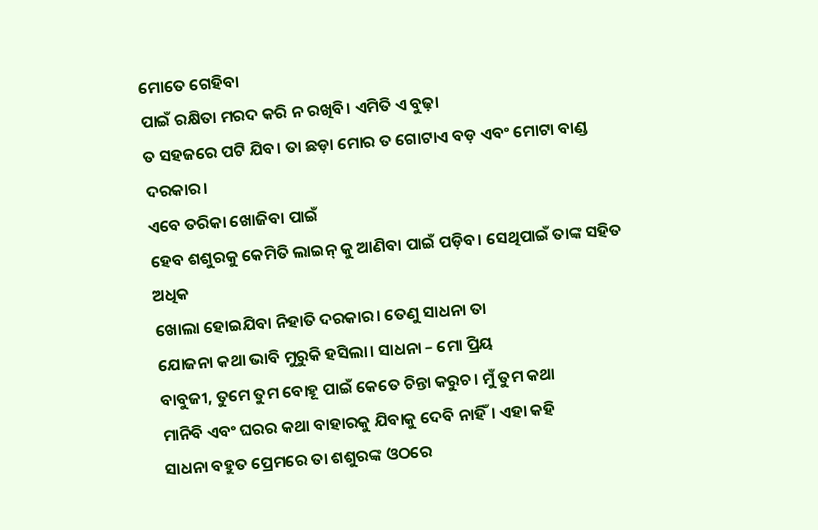ମୋତେ ଗେହିବା
ପାଇଁ ରକ୍ଷିତା ମରଦ କରି ନ ରଖିବି। ଏମିତି ଏ ବୁଢ଼ା
ତ ସହଜରେ ପଟି ଯିବ। ତା ଛଡ଼ା ମୋର ତ ଗୋଟାଏ ବଡ଼ ଏବଂ ମୋଟା ବାଣ୍ଡ ଦରକାର।
ଏବେ ତରିକା ଖୋଜିବା ପାଇଁ
ହେବ ଶଶୁରକୁ କେମିତି ଲାଇନ୍ କୁ ଆଣିବା ପାଇଁ ପଡ଼ିବ। ସେଥିପାଇଁ ତାଙ୍କ ସହିତ ଅଧିକ
ଖୋଲା ହୋଇଯିବା ନିହାତି ଦରକାର। ତେଣୁ ସାଧନା ତା
ଯୋଜନା କଥା ଭାବି ମୁରୁକି ହସିଲା। ସାଧନା – ମୋ ପ୍ରିୟ
ବାବୁଜୀ, ତୁମେ ତୁମ ବୋହୂ ପାଇଁ କେତେ ଚିନ୍ତା କରୁଚ। ମୁଁ ତୁମ କଥା
ମାନିବି ଏବଂ ଘରର କଥା ବାହାରକୁ ଯିବାକୁ ଦେବି ନାହିଁ। ଏହା କହି
ସାଧନା ବହୁତ ପ୍ରେମରେ ତା ଶଶୁରଙ୍କ ଓଠରେ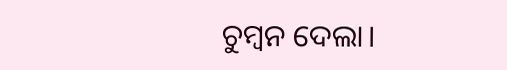ଚୁମ୍ବନ ଦେଲା।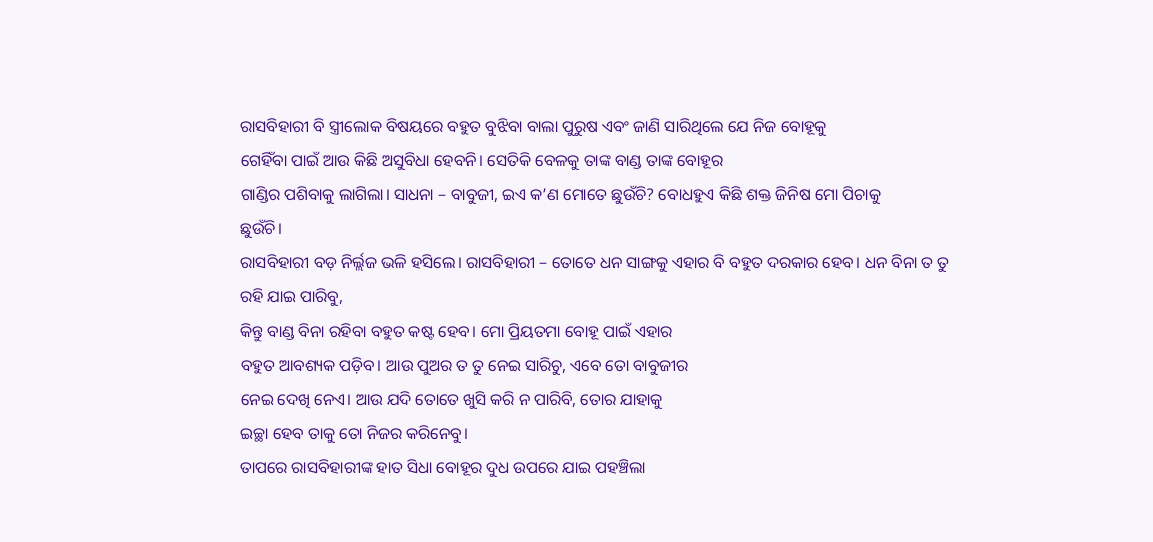ରାସବିହାରୀ ବି ସ୍ତ୍ରୀଲୋକ ବିଷୟରେ ବହୁତ ବୁଝିବା ବାଲା ପୁରୁଷ ଏବଂ ଜାଣି ସାରିଥିଲେ ଯେ ନିଜ ବୋହୂକୁ
ଗେହିଁବା ପାଇଁ ଆଉ କିଛି ଅସୁବିଧା ହେବନି। ସେତିକି ବେଳକୁ ତାଙ୍କ ବାଣ୍ଡ ତାଙ୍କ ବୋହୂର
ଗାଣ୍ଡିର ପଶିବାକୁ ଲାଗିଲା। ସାଧନା – ବାବୁଜୀ, ଇଏ କ’ଣ ମୋତେ ଛୁଉଁଚି? ବୋଧହୁଏ କିଛି ଶକ୍ତ ଜିନିଷ ମୋ ପିଚାକୁ
ଛୁଉଁଚି।
ରାସବିହାରୀ ବଡ଼ ନିର୍ଲ୍ଲଜ ଭଳି ହସିଲେ। ରାସବିହାରୀ – ତୋତେ ଧନ ସାଙ୍ଗକୁ ଏହାର ବି ବହୁତ ଦରକାର ହେବ। ଧନ ବିନା ତ ତୁ ରହି ଯାଇ ପାରିବୁ,
କିନ୍ତୁ ବାଣ୍ଡ ବିନା ରହିବା ବହୁତ କଷ୍ଟ ହେବ। ମୋ ପ୍ରିୟତମା ବୋହୂ ପାଇଁ ଏହାର
ବହୁତ ଆବଶ୍ୟକ ପଡ଼ିବ। ଆଉ ପୁଅର ତ ତୁ ନେଇ ସାରିଚୁ, ଏବେ ତୋ ବାବୁଜୀର
ନେଇ ଦେଖି ନେଏ। ଆଉ ଯଦି ତୋତେ ଖୁସି କରି ନ ପାରିବି, ତୋର ଯାହାକୁ
ଇଚ୍ଛା ହେବ ତାକୁ ତୋ ନିଜର କରିନେବୁ।
ତାପରେ ରାସବିହାରୀଙ୍କ ହାତ ସିଧା ବୋହୂର ଦୁଧ ଉପରେ ଯାଇ ପହଞ୍ଚିଲା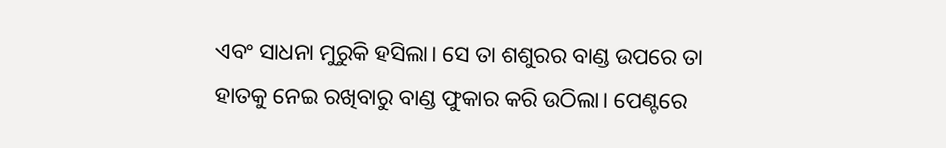ଏବଂ ସାଧନା ମୁରୁକି ହସିଲା। ସେ ତା ଶଶୁରର ବାଣ୍ଡ ଉପରେ ତା
ହାତକୁ ନେଇ ରଖିବାରୁ ବାଣ୍ଡ ଫୁକାର କରି ଉଠିଲା। ପେଣ୍ଟରେ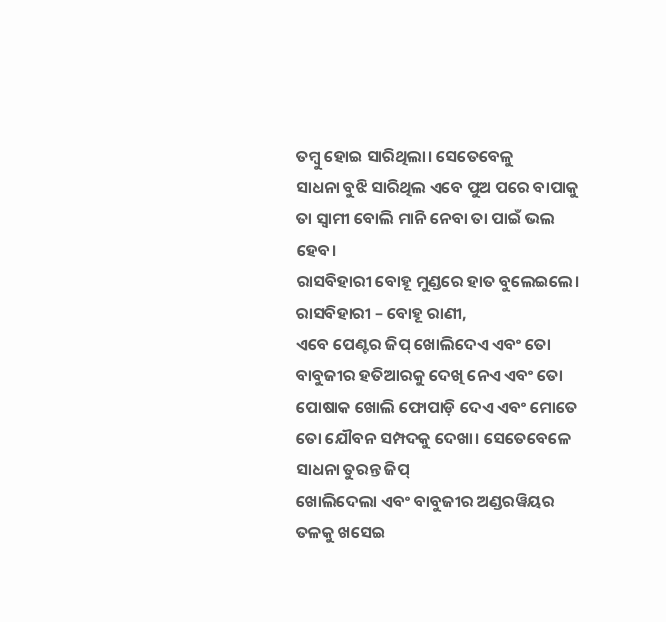ତମ୍ବୁ ହୋଇ ସାରିଥିଲା। ସେତେବେଳୁ
ସାଧନା ବୁଝି ସାରିଥିଲ ଏବେ ପୁଅ ପରେ ବାପାକୁ ତା ସ୍ବାମୀ ବୋଲି ମାନି ନେବା ତା ପାଇଁ ଭଲ ହେବ।
ରାସବିହାରୀ ବୋହୂ ମୁଣ୍ଡରେ ହାତ ବୁଲେଇଲେ। ରାସବିହାରୀ – ବୋହୂ ରାଣୀ,
ଏବେ ପେଣ୍ଟର ଜିପ୍ ଖୋଲିଦେଏ ଏବଂ ତୋ ବାବୁଜୀର ହତିଆରକୁ ଦେଖି ନେଏ ଏବଂ ତୋ
ପୋଷାକ ଖୋଲି ଫୋପାଡ଼ି ଦେଏ ଏବଂ ମୋତେ ତୋ ଯୌବନ ସମ୍ପଦକୁ ଦେଖା। ସେତେବେଳେ ସାଧନା ତୁରନ୍ତ ଜିପ୍
ଖୋଲିଦେଲା ଏବଂ ବାବୁଜୀର ଅଣ୍ଡରୱିୟର ତଳକୁ ଖସେଇ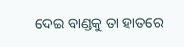ଦେଇ ବାଣ୍ଡକୁ ତା ହାତରେ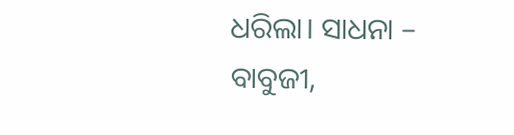ଧରିଲା। ସାଧନା –
ବାବୁଜୀ,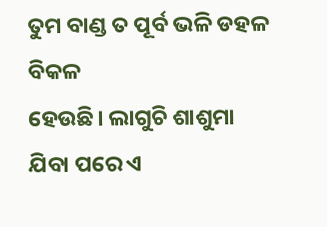ତୁମ ବାଣ୍ଡ ତ ପୂର୍ବ ଭଳି ଡହଳ ବିକଳ
ହେଉଛି। ଲାଗୁଚି ଶାଶୁମା ଯିବା ପରେ ଏ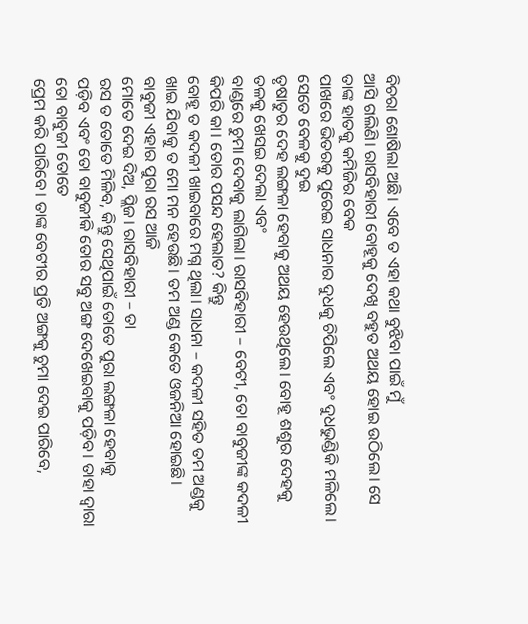ବିଚରା ଶୋଷିଲା ଅଛି। ଏବେ ତ ଏହା କଥା ବୁଝିବା ପାଇଁ ମୁଁ
ଆସି ଗଲିଣି। ରାସବିହାରୀ ବୋହୂକୁ ଦେଖି ବହୁତ ଅଥୟ ହୋଇ ଉଠିଲେ। ସେ ତାଙ୍କ ହାତକୁ କମିଜିର ବେକ
ପାଖରେ ଭିତରକୁ ପୁରେଇ ସାଧନାର ଦୁଧକୁ ଚିପିଲେ ଏବଂ ଦୁଧଭୁଣ୍ଡିକି ମଳିଲେ। ସେତେ ବେଳକୁ ଦୁଇ
ତୃଷାତୁର ଦେହ ଲଙ୍ଗଳା ହେବାକୁ ଅଥୟ ହେଉଥିଲେ। ବୋହୂ ଶଶୁର ଦେହକୁ ତଳକୁ ଖେସଇ ଦେଲା ଏବଂ
ବାଣ୍ଡରେ ଚୁମା ଦେବାକୁ ଲାଗିଲା। ରାସବିହାରୀ – ବେଟୀ, ତୋ ବାବୁଜୀଙ୍କ କଦଳୀ କିପରି କା। ତୋର ପସନ୍ଦ ହେଲାତ? କିନ୍ତୁ
ବୋହୂ ତ କଦଳୀ ଖାଇବାରେ ମଗ୍ନ ଥିଲା। ସାଧନା – କଦଳୀ ସହିତ ତମ ଅଣ୍ଡକୁ
ଖାଇ ଯିବାକୁ ତ ମୋ ମନ ହେଉଛି। ତମ ଅଣ୍ଡ କେତେ ଓଜନିଆ ହୋଇଛି। ବାବୁଜୀ ଏହାର ପୁରା ରସ ଆଜି
ମୋତେ ଦେଇ ଦିଅ, ପ୍ଲିଜ। ରାସବିହାରୀ – ତା
ରସ ତ ତୋତେ ମିଳିବ, କିନ୍ତୁ ସେଥିପାଇଁ ତୋତେ ପୁରା ଲଙ୍ଗଳା ହେବାକୁ
ପଡ଼ିବ ଏବଂ ତୋ ବାବୁଜୀକି ତୋର ସବୁ ଅଙ୍ଗ ଦେଖେଇବାକୁ ପଡ଼ିବ। ତାହା ଦ୍ବାରା ତୋ ବାବୁଜୀ ତୋତେ
ପ୍ରେମ କରି ପାରିବେ। ତାଙ୍କ ବେଟୀର ପ୍ରତି ଅଙ୍ଗକୁ ଚୁମା ଦେଇ ପାରିବେ,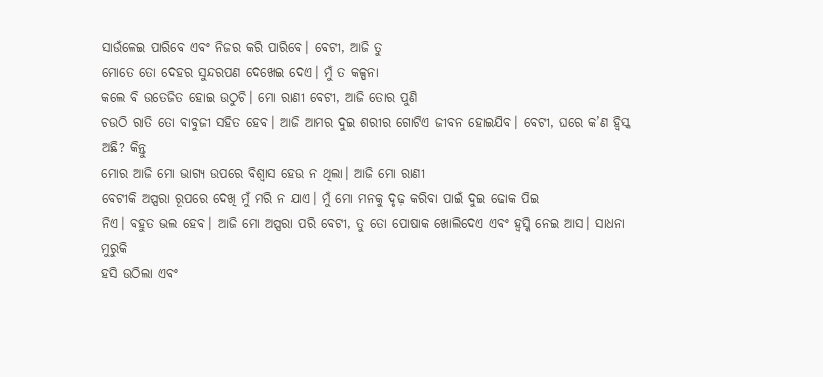ସାଉଁଳେଇ ପାରିବେ ଏବଂ ନିଜର କରି ପାରିବେ। ବେଟୀ, ଆଜି ତୁ
ମୋତେ ତୋ ଦେହର ସୁନ୍ଦରପଣ ଦେଖେଇ ଦେଏ। ମୁଁ ତ କଳ୍ପନା
କଲେ ବି ଉତେଜିତ ହୋଇ ଉଠୁଚି। ମୋ ରାଣୀ ବେଟୀ, ଆଜି ତୋର ପୁଣି
ଚଉଠି ରାତି ତୋ ବାବୁଜୀ ସହିତ ହେବ। ଆଜି ଆମର ଦୁଇ ଶରୀର ଗୋଟିଏ ଜୀବନ ହୋଇଯିବ। ବେଟୀ, ଘରେ କ’ଣ ହ୍ବିସ୍କ ଅଛି? କିନ୍ତୁ
ମୋର ଆଜି ମୋ ଭାଗ୍ୟ ଉପରେ ବିଶ୍ବାସ ହେଉ ନ ଥିଲା। ଆଜି ମୋ ରାଣୀ
ବେଟୀକି ଅପ୍ସରା ରୂପରେ ଦେଖି ମୁଁ ମରି ନ ଯାଏ। ମୁଁ ମୋ ମନକୁ ଦୃଢ଼ କରିବା ପାଇଁ ଦୁଇ ଢୋକ ପିଇ
ନିଏ। ବହୁତ ଭଲ ହେବ। ଆଜି ମୋ ଅପ୍ସରା ପରି ବେଟୀ, ତୁ ତୋ ପୋଷାକ ଖୋଲିଦେଏ ଏବଂ ହ୍ବସ୍କି ନେଇ ଆସ। ସାଧନା ମୁରୁକି
ହସି ଉଠିଲା ଏବଂ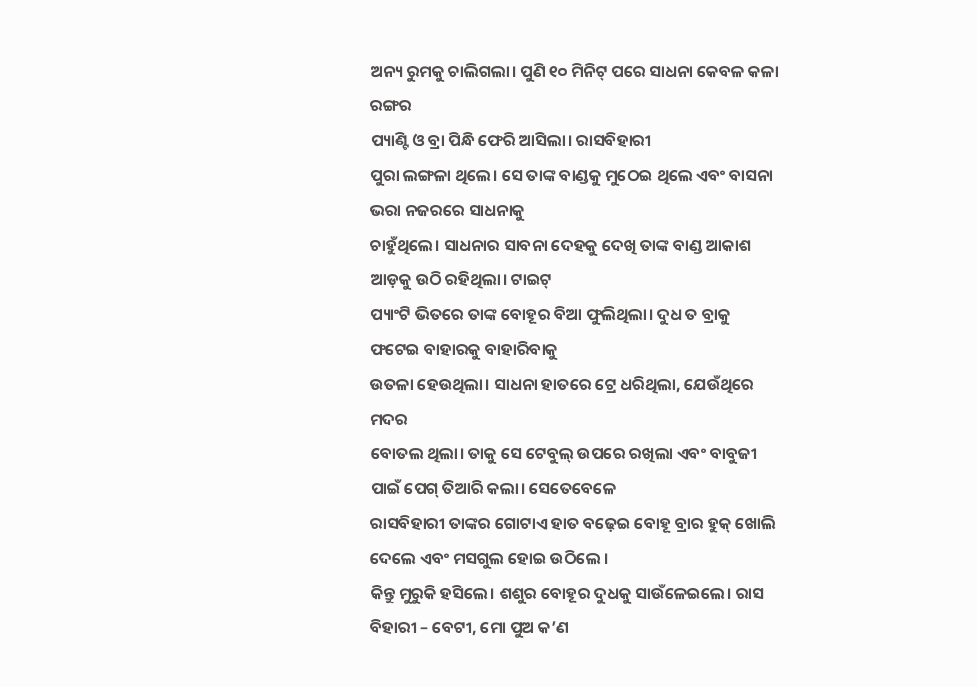ଅନ୍ୟ ରୁମକୁ ଚାଲିଗଲା। ପୁଣି ୧୦ ମିନିଟ୍ ପରେ ସାଧନା କେବଳ କଳା ରଙ୍ଗର
ପ୍ୟାଣ୍ଟି ଓ ବ୍ରା ପିନ୍ଧି ଫେରି ଆସିଲା। ରାସବିହାରୀ
ପୁରା ଲଙ୍ଗଳା ଥିଲେ। ସେ ତାଙ୍କ ବାଣ୍ଡକୁ ମୁଠେଇ ଥିଲେ ଏବଂ ବାସନା ଭରା ନଜରରେ ସାଧନାକୁ
ଚାହୁଁଥିଲେ। ସାଧନାର ସାବନା ଦେହକୁ ଦେଖି ତାଙ୍କ ବାଣ୍ଡ ଆକାଶ ଆଡ଼କୁ ଉଠି ରହିଥିଲା। ଟାଇଟ୍
ପ୍ୟାଂଟି ଭିତରେ ତାଙ୍କ ବୋହୂର ବିଆ ଫୁଲିଥିଲା। ଦୁଧ ତ ବ୍ରାକୁ ଫଟେଇ ବାହାରକୁ ବାହାରିବାକୁ
ଉତଳା ହେଉଥିଲା। ସାଧନା ହାତରେ ଟ୍ରେ ଧରିଥିଲା, ଯେଉଁଥିରେ ମଦର
ବୋତଲ ଥିଲା। ତାକୁ ସେ ଟେବୁଲ୍ ଉପରେ ରଖିଲା ଏବଂ ବାବୁଜୀ ପାଇଁ ପେଗ୍ ତିଆରି କଲା। ସେତେବେଳେ
ରାସବିହାରୀ ତାଙ୍କର ଗୋଟାଏ ହାତ ବଢ଼େଇ ବୋହୂ ବ୍ରାର ହୁକ୍ ଖୋଲି ଦେଲେ ଏବଂ ମସଗୁଲ ହୋଇ ଉଠିଲେ ।
କିନ୍ତୁ ମୁରୁକି ହସିଲେ। ଶଶୁର ବୋହୂର ଦୁଧକୁ ସାଉଁଳେଇଲେ। ରାସ ବିହାରୀ – ବେଟୀ, ମୋ ପୁଅ କ’ଣ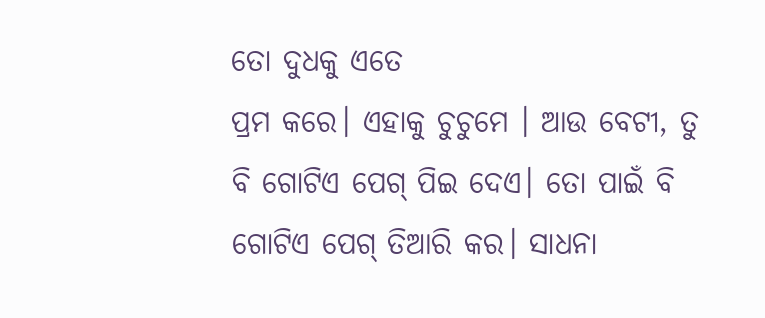ତୋ ଦୁଧକୁ ଏତେ
ପ୍ରମ କରେ। ଏହାକୁ ଚୁଚୁମେ । ଆଉ ବେଟୀ, ତୁ ବି ଗୋଟିଏ ପେଗ୍ ପିଇ ଦେଏ। ତୋ ପାଇଁ ବି ଗୋଟିଏ ପେଗ୍ ତିଆରି କର। ସାଧନା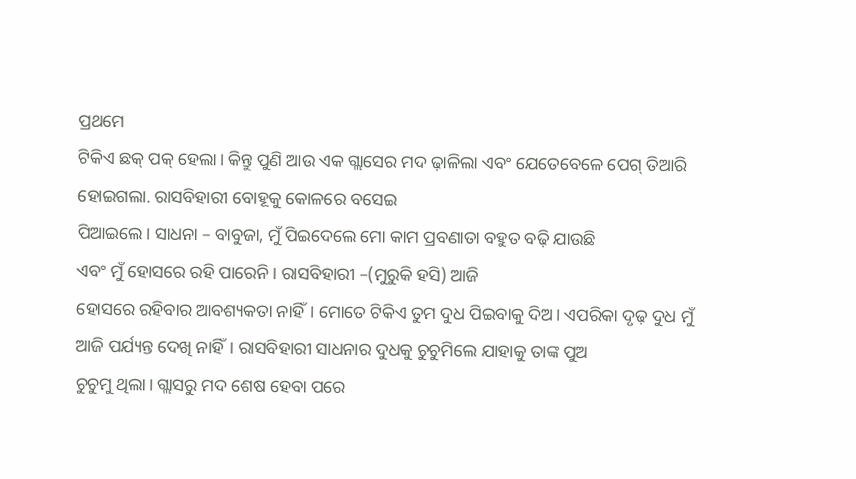ପ୍ରଥମେ
ଟିକିଏ ଛକ୍ ପକ୍ ହେଲା। କିନ୍ତୁ ପୁଣି ଆଉ ଏକ ଗ୍ଲାସେର ମଦ ଢ଼ାଳିଲା ଏବଂ ଯେତେବେଳେ ପେଗ୍ ତିଆରି
ହୋଇଗଲା. ରାସବିହାରୀ ବୋହୂକୁ କୋଳରେ ବସେଇ
ପିଆଇଲେ। ସାଧନା – ବାବୁଜା, ମୁଁ ପିଇଦେଲେ ମୋ କାମ ପ୍ରବଣାତା ବହୁତ ବଢ଼ି ଯାଉଛି
ଏବଂ ମୁଁ ହୋସରେ ରହି ପାରେନି। ରାସବିହାରୀ –(ମୁରୁକି ହସି) ଆଜି
ହୋସରେ ରହିବାର ଆବଶ୍ୟକତା ନାହିଁ। ମୋତେ ଟିକିଏ ତୁମ ଦୁଧ ପିଇବାକୁ ଦିଅ। ଏପରିକା ଦୃଢ଼ ଦୁଧ ମୁଁ
ଆଜି ପର୍ଯ୍ୟନ୍ତ ଦେଖି ନାହିଁ। ରାସବିହାରୀ ସାଧନାର ଦୁଧକୁ ଚୁଚୁମିଲେ ଯାହାକୁ ତାଙ୍କ ପୁଅ
ଚୁଚୁମୁ ଥିଲା। ଗ୍ଲାସରୁ ମଦ ଶେଷ ହେବା ପରେ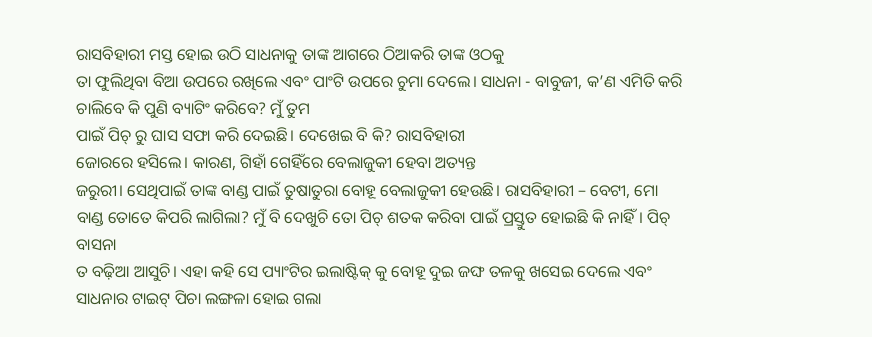ରାସବିହାରୀ ମସ୍ତ ହୋଇ ଉଠି ସାଧନାକୁ ତାଙ୍କ ଆଗରେ ଠିଆକରି ତାଙ୍କ ଓଠକୁ
ତା ଫୁଲିଥିବା ବିଆ ଉପରେ ରଖିଲେ ଏବଂ ପାଂଟି ଉପରେ ଚୁମା ଦେଲେ। ସାଧନା - ବାବୁଜୀ, କ’ଣ ଏମିତି କରି ଚାଲିବେ କି ପୁଣି ବ୍ୟାଟିଂ କରିବେ? ମୁଁ ତୁମ
ପାଇଁ ପିଚ୍ ରୁ ଘାସ ସଫା କରି ଦେଇଛି। ଦେଖେଇ ବି କି? ରାସବିହାରୀ
ଜୋରରେ ହସିଲେ। କାରଣ, ଗିହାଁ ଗେହିଁରେ ବେଲାଜୁକୀ ହେବା ଅତ୍ୟନ୍ତ
ଜରୁରୀ। ସେଥିପାଇଁ ତାଙ୍କ ବାଣ୍ଡ ପାଇଁ ତୁଷାତୁରା ବୋହୂ ବେଲାଜୁକୀ ହେଉଛି। ରାସବିହାରୀ – ବେଟୀ, ମୋ ବାଣ୍ଡ ତୋତେ କିପରି ଲାଗିଲା? ମୁଁ ବି ଦେଖୁଚି ତୋ ପିଚ୍ ଶତକ କରିବା ପାଇଁ ପ୍ରସ୍ତୁତ ହୋଇଛି କି ନାହିଁ। ପିଚ୍ ବାସନା
ତ ବଢ଼ିଆ ଆସୁଚି। ଏହା କହି ସେ ପ୍ୟାଂଟିର ଇଲାଷ୍ଟିକ୍ କୁ ବୋହୂ ଦୁଇ ଜଙ୍ଘ ତଳକୁ ଖସେଇ ଦେଲେ ଏବଂ
ସାଧନାର ଟାଇଟ୍ ପିଚା ଲଙ୍ଗଳା ହୋଇ ଗଲା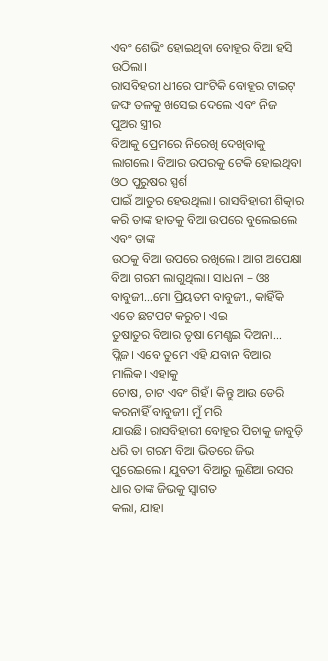ଏବଂ ଶେଭିଂ ହୋଇଥିବା ବୋହୂର ବିଆ ହସି ଉଠିଲା।
ରାସବିହରୀ ଧୀରେ ପାଂଟିକି ବୋହୂର ଟାଇଟ୍ ଜଙ୍ଘ ତଳକୁ ଖସେଇ ଦେଲେ ଏବଂ ନିଜ ପୁଅର ସ୍ତ୍ରୀର
ବିଆକୁ ପ୍ରେମରେ ନିରେଖି ଦେଖିବାକୁ ଲାଗଲେ। ବିଆର ଉପରକୁ ଟେକି ହୋଇଥିବା ଓଠ ପୁରୁଷର ସ୍ପର୍ଶ
ପାଇଁ ଆତୁର ହେଉଥିଲା। ରାସବିହାରୀ ଶିତ୍କାର କରି ତାଙ୍କ ହାତକୁ ବିଆ ଉପରେ ବୁଲେଇଲେ ଏବଂ ତାଙ୍କ
ଉଠକୁ ବିଆ ଉପରେ ରଖିଲେ। ଆଗ ଅପେକ୍ଷା ବିଆ ଗରମ ଲାଗୁଥିଲା। ସାଧନା – ଓଃ
ବାବୁଜୀ...ମୋ ପ୍ରିୟତମ ବାବୁଜୀ., କାହିଁକି ଏତେ ଛଟପଟ କରୁଚ। ଏଇ
ତୁଷାତୁର ବିଆର ତୃଷା ମେଣ୍ଷଇ ଦିଅନା... ପ୍ଲିଜ। ଏବେ ତୁମେ ଏହି ଯବାନ ବିଆର ମାଲିକ। ଏହାକୁ
ଚୋଷ, ଚାଟ ଏବଂ ଗିହଁ। କିନ୍ତୁ ଆଉ ଡେରି କରନାହିଁ ବାବୁଜୀ। ମୁଁ ମରି
ଯାଉଛି। ରାସବିହାରୀ ବୋହୂର ପିଚାକୁ ଜାବୁଡ଼ି
ଧରି ତା ଗରମ ବିଆ ଭିତରେ ଜିଭ ପୁରେଇଲେ। ଯୁବତୀ ବିଆରୁ ଲୁଣିଆ ରସର ଧାର ତାଙ୍କ ଜିଭକୁ ସ୍ବାଗତ
କଲା, ଯାହା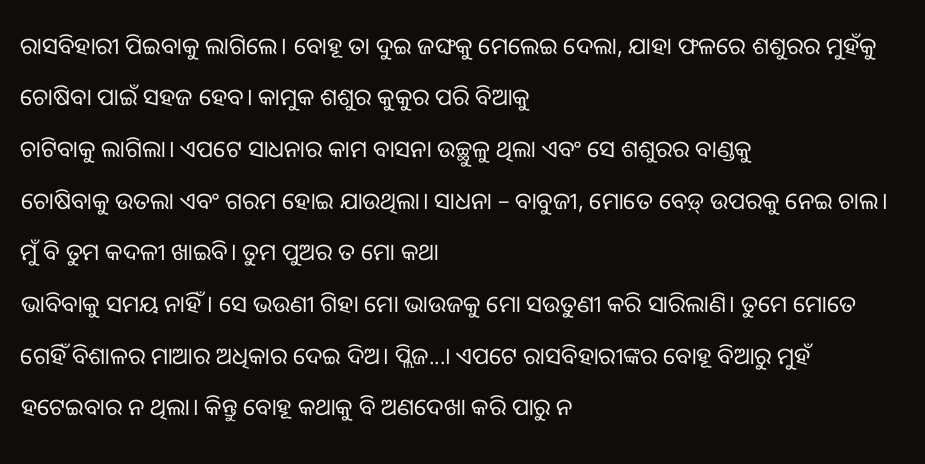ରାସବିହାରୀ ପିଇବାକୁ ଲାଗିଲେ। ବୋହୂ ତା ଦୁଇ ଜଙ୍ଘକୁ ମେଲେଇ ଦେଲା, ଯାହା ଫଳରେ ଶଶୁରର ମୁହଁକୁ ଚୋଷିବା ପାଇଁ ସହଜ ହେବ। କାମୁକ ଶଶୁର କୁକୁର ପରି ବିଆକୁ
ଚାଟିବାକୁ ଲାଗିଲା। ଏପଟେ ସାଧନାର କାମ ବାସନା ଉଚ୍ଛୁଳୁ ଥିଲା ଏବଂ ସେ ଶଶୁରର ବାଣ୍ଡକୁ
ଚୋଷିବାକୁ ଉତଲା ଏବଂ ଗରମ ହୋଇ ଯାଉଥିଲା। ସାଧନା – ବାବୁଜୀ, ମୋତେ ବେଡ଼୍ ଉପରକୁ ନେଇ ଚାଲ। ମୁଁ ବି ତୁମ କଦଳୀ ଖାଇବି। ତୁମ ପୁଅର ତ ମୋ କଥା
ଭାବିବାକୁ ସମୟ ନାହିଁ। ସେ ଭଉଣୀ ଗିହା ମୋ ଭାଉଜକୁ ମୋ ସଉତୁଣୀ କରି ସାରିଲାଣି। ତୁମେ ମୋତେ
ଗେହିଁ ବିଶାଳର ମାଆର ଅଧିକାର ଦେଇ ଦିଅ। ପ୍ଲିଜ...। ଏପଟେ ରାସବିହାରୀଙ୍କର ବୋହୂ ବିଆରୁ ମୁହଁ
ହଟେଇବାର ନ ଥିଲା। କିନ୍ତୁ ବୋହୂ କଥାକୁ ବି ଅଣଦେଖା କରି ପାରୁ ନ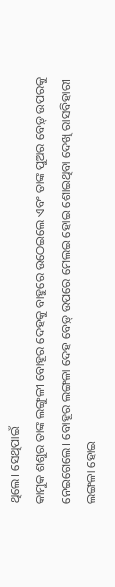ଥିଲେ। ସେଥିପାଇଁ
କାମୁକ ଶଶୁର ତାଙ୍କ ଲଙ୍ଗୁଳୀ ବୋହୂର ଦେହକୁ ବାହୁରେ ଉଠେଇଲେ ଏବଂ ତାଙ୍କ ପୁଅର ବେଡ଼୍ ଉପରକୁ
ନେଇଗେଲେ। ବୋହୂର ଲଙ୍ଗଳା ଦେହ ବେଡ଼୍ ଉପରେ ମେଲଇ ହୋଇ ଶୋଇଥିବା ଦେଖି ରାସବିହାରୀ ଲଙ୍ଗଳା ହୋଇ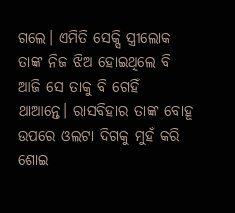ଗଲେ। ଏମିତି ସେକ୍ସି ସ୍ତ୍ରୀଲୋକ ତାଙ୍କ ନିଜ ଝିଅ ହୋଇଥିଲେ ବି ଆଜି ସେ ତାକୁ ବି ଗେହିଁ
ଥାଆନ୍ତେ। ରାସବିହାର ତାଙ୍କ ବୋହୂ ଉପରେ ଓଲଟା ଦିଗକୁ ମୁହଁ କରି ଶୋଇ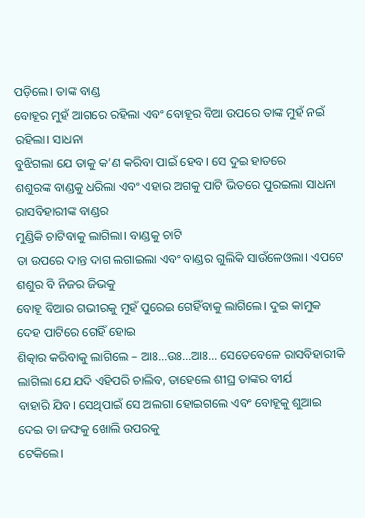ପଡ଼ିଲେ। ତାଙ୍କ ବାଣ୍ଡ
ବୋହୂର ମୁହଁ ଆଗରେ ରହିଲା ଏବଂ ବୋହୂର ବିଆ ଉପରେ ତାଙ୍କ ମୁହଁ ନଇଁ ରହିଲା। ସାଧନା
ବୁଝିଗଲା ଯେ ତାକୁ କ’ଣ କରିବା ପାଇଁ ହେବ। ସେ ଦୁଇ ହାତରେ
ଶଶୁରଙ୍କ ବାଣ୍ଡକୁ ଧରିଲା ଏବଂ ଏହାର ଅଗକୁ ପାଟି ଭିତରେ ପୁରଇଲା ସାଧନା ରାସବିହାରୀଙ୍କ ବାଣ୍ଡର
ମୁଣ୍ଡିକି ଚାଟିବାକୁ ଲାଗିଲା। ବାଣ୍ଡକୁ ଚାଟି
ତା ଉପରେ ଦାନ୍ତ ଦାଗ ଲଗାଇଲା ଏବଂ ବାଣ୍ଡର ଗୁଲିକି ସାଉଁଳେଓଲା। ଏପଟେ ଶଶୁର ବି ନିଜର ଜିଭକୁ
ବୋହୂ ବିଆର ଗଭୀରକୁ ମୁହଁ ପୁରେଇ ଗେହିଁବାକୁ ଲାଗିଲେ। ଦୁଇ କାମୁକ ଦେହ ପାଟିରେ ଗେହିଁ ହୋଇ
ଶିତ୍କାର କରିବାକୁ ଲାଗିଲେ – ଆଃ...ଉଃ...ଆଃ... ସେତେବେଳେ ରାସବିହାରୀକି
ଲାଗିଲା ଯେ ଯଦି ଏହିପରି ଚାଲିବ, ତାହେଲେ ଶୀଘ୍ର ତାଙ୍କର ବୀର୍ଯ
ବାହାରି ଯିବ। ସେଥିପାଇଁ ସେ ଅଲଗା ହୋଇଗଲେ ଏବଂ ବୋହୂକୁ ଶୁଆଇ ଦେଇ ତା ଜଙ୍ଘକୁ ଖୋଲି ଉପରକୁ
ଟେକିଲେ।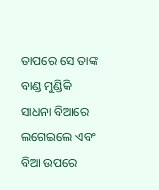ତାପରେ ସେ ତାଙ୍କ ବାଣ୍ଡ ମୁଣ୍ଡିକି ସାଧନା ବିଆରେ ଲଗେଇଲେ ଏବଂ ବିଆ ଉପରେ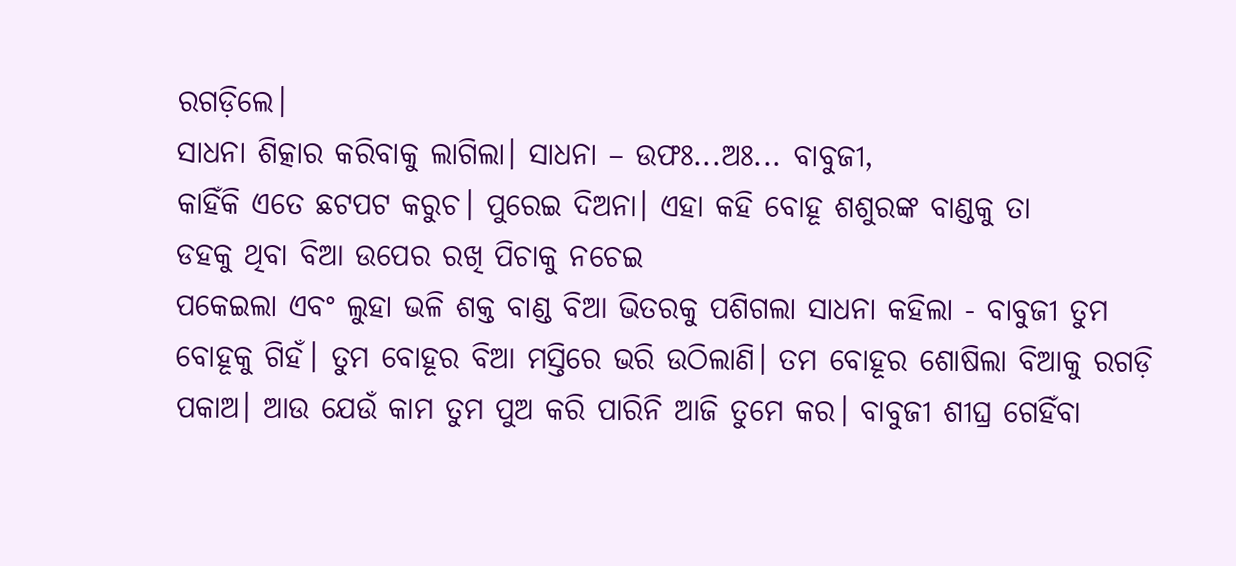ରଗଡ଼ିଲେ।
ସାଧନା ଶିତ୍କାର କରିବାକୁ ଲାଗିଲା। ସାଧନା – ଉଫଃ...ଅଃ... ବାବୁଜୀ,
କାହିଁକି ଏତେ ଛଟପଟ କରୁଚ। ପୁରେଇ ଦିଅନା। ଏହା କହି ବୋହୂ ଶଶୁରଙ୍କ ବାଣ୍ଡକୁ ତା
ଡହକୁ ଥିବା ବିଆ ଉପେର ରଖି ପିଚାକୁ ନଚେଇ
ପକେଇଲା ଏବଂ ଲୁହା ଭଳି ଶକ୍ତ ବାଣ୍ଡ ବିଆ ଭିତରକୁ ପଶିଗଲା ସାଧନା କହିଲା - ବାବୁଜୀ ତୁମ
ବୋହୂକୁ ଗିହଁ। ତୁମ ବୋହୂର ବିଆ ମସ୍ତିରେ ଭରି ଉଠିଲାଣି। ତମ ବୋହୂର ଶୋଷିଲା ବିଆକୁ ରଗଡ଼ି
ପକାଅ। ଆଉ ଯେଉଁ କାମ ତୁମ ପୁଅ କରି ପାରିନି ଆଜି ତୁମେ କର। ବାବୁଜୀ ଶୀଘ୍ର ଗେହିଁବା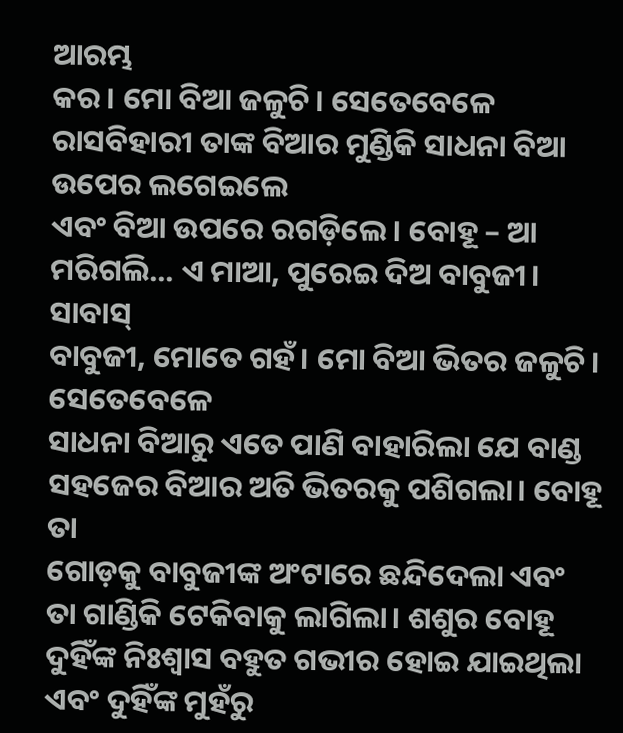ଆରମ୍ଭ
କର। ମୋ ବିଆ ଜଳୁଚି। ସେତେବେଳେ ରାସବିହାରୀ ତାଙ୍କ ବିଆର ମୁଣ୍ଡିକି ସାଧନା ବିଆ ଉପେର ଲଗେଇଲେ
ଏବଂ ବିଆ ଉପରେ ରଗଡ଼ିଲେ। ବୋହୂ – ଆ ମରିଗଲି... ଏ ମାଆ, ପୁରେଇ ଦିଅ ବାବୁଜୀ। ସାବାସ୍
ବାବୁଜୀ, ମୋତେ ଗହଁ। ମୋ ବିଆ ଭିତର ଜଳୁଚି। ସେତେବେଳେ
ସାଧନା ବିଆରୁ ଏତେ ପାଣି ବାହାରିଲା ଯେ ବାଣ୍ଡ ସହଜେର ବିଆର ଅତି ଭିତରକୁ ପଶିଗଲା। ବୋହୂ ତା
ଗୋଡ଼କୁ ବାବୁଜୀଙ୍କ ଅଂଟାରେ ଛନ୍ଦିଦେଲା ଏବଂ ତା ଗାଣ୍ଡିକି ଟେକିବାକୁ ଲାଗିଲା। ଶଶୁର ବୋହୂ
ଦୁହିଁଙ୍କ ନିଃଶ୍ବାସ ବହୁତ ଗଭୀର ହୋଇ ଯାଇଥିଲା ଏବଂ ଦୁହିଁଙ୍କ ମୁହଁରୁ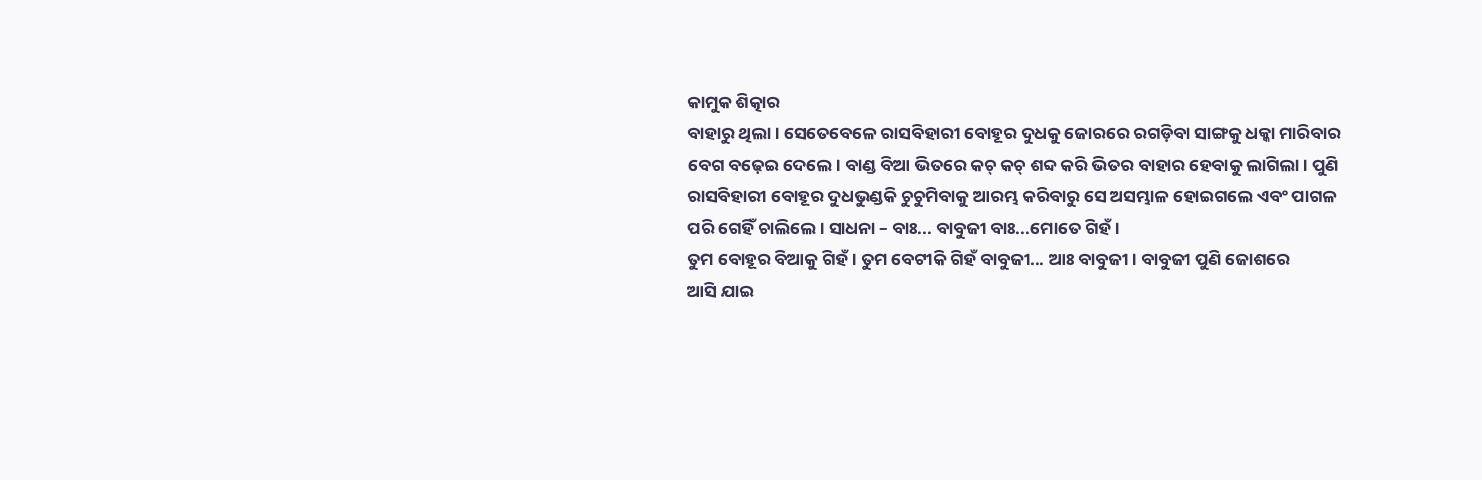କାମୁକ ଶିତ୍କାର
ବାହାରୁ ଥିଲା। ସେତେବେଳେ ରାସବିହାରୀ ବୋହୂର ଦୁଧକୁ ଜୋରରେ ରଗଡ଼ିବା ସାଙ୍ଗକୁ ଧକ୍କା ମାରିବାର
ବେଗ ବଢ଼େଇ ଦେଲେ। ବାଣ୍ଡ ବିଆ ଭିତରେ କଚ୍ କଚ୍ ଶବ୍ଦ କରି ଭିତର ବାହାର ହେବାକୁ ଲାଗିଲା। ପୁଣି
ରାସବିହାରୀ ବୋହୂର ଦୁଧଭୁଣ୍ଡକି ଚୁଚୁମିବାକୁ ଆରମ୍ଭ କରିବାରୁ ସେ ଅସମ୍ଭାଳ ହୋଇଗଲେ ଏବଂ ପାଗଳ
ପରି ଗେହିଁ ଚାଲିଲେ। ସାଧନା – ବାଃ... ବାବୁଜୀ ବାଃ...ମୋତେ ଗିହଁ।
ତୁମ ବୋହୂର ବିଆକୁ ଗିହଁ। ତୁମ ବେଟୀକି ଗିହଁ ବାବୁଜୀ... ଆଃ ବାବୁଜୀ। ବାବୁଜୀ ପୁଣି ଜୋଶରେ
ଆସି ଯାଇ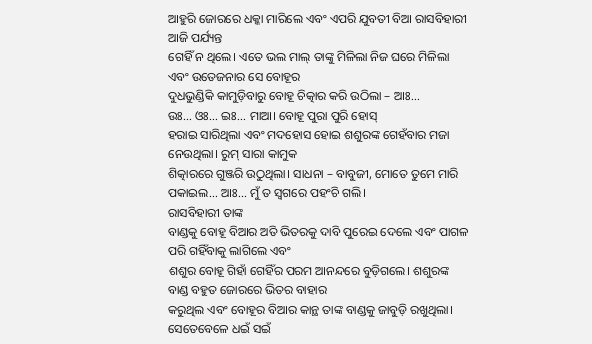ଆହୁରି ଜୋରରେ ଧକ୍କା ମାରିଲେ ଏବଂ ଏପରି ଯୁବତୀ ବିଆ ରାସବିହାରୀ ଆଜି ପର୍ଯ୍ୟନ୍ତ
ଗେହିଁ ନ ଥିଲେ। ଏତେ ଭଲ ମାଲ୍ ତାଙ୍କୁ ମିଳିଲା ନିଜ ଘରେ ମିଳିଲା ଏବଂ ଉତେଜନାର ସେ ବୋହୂର
ଦୁଧଭୁଣ୍ଡିକି କାମୁଡ଼ିବାରୁ ବୋହୂ ଚିତ୍କାର କରି ଉଠିଲା – ଆଃ...
ଉଃ... ଓଃ... ଇଃ... ମାଆ। ବୋହୂ ପୁରା ପୁରି ହୋସ୍
ହରାଇ ସାରିଥିଲା ଏବଂ ମଦହୋସ ହୋଇ ଶଶୁରଙ୍କ ଗେହଁବାର ମଜା ନେଉଥିଲା। ରୁମ୍ ସାରା କାମୁକ
ଶିତ୍କାରରେ ଗୁଞ୍ଜରି ଉଠୁଥିଲା। ସାଧନା – ବାବୁଜୀ, ମୋତେ ତୁମେ ମାରି ପକାଇଲ... ଆଃ... ମୁଁ ତ ସ୍ବଗରେ ପହଂଚି ଗଲି।
ରାସବିହାରୀ ତାଙ୍କ
ବାଣ୍ଡକୁ ବୋହୂ ବିଆର ଅତି ଭିତରକୁ ଦାବି ପୁରେଇ ଦେଲେ ଏବଂ ପାଗଳ ପରି ଗହିଁବାକୁ ଲାଗିଲେ ଏବଂ
ଶଶୁର ବୋହୂ ଗିହାଁ ଗେହିଁର ପରମ ଆନନ୍ଦରେ ବୁଡ଼ିଗଲେ। ଶଶୁରଙ୍କ ବାଣ୍ଡ ବହୁତ ଜୋରରେ ଭିତର ବାହାର
କରୁଥିଲ ଏବଂ ବୋହୂର ବିଆର କାନ୍ଥ ତାଙ୍କ ବାଣ୍ଡକୁ ଜାବୁଡ଼ି ରଖୁଥିଲା। ସେତେବେଳେ ଧଇଁ ସଇଁ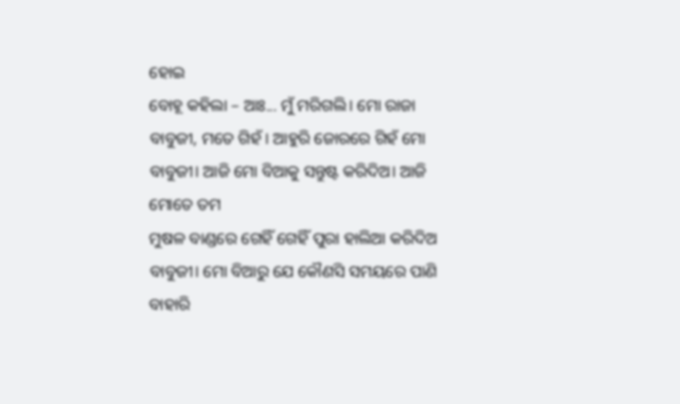ହୋଇ
ବୋହୂ କହିଲା – ଆଃ... ମୁଁ ମରିଗଲି। ମୋ ରାଜା ବାବୁଜୀ, ମତେ ଗିହଁ। ଆହୁରି ଜୋରରେ ଗିହଁ ମୋ
ବାବୁଜୀ। ଆଜି ମୋ ବିଆକୁ ସନ୍ତୁଷ୍ଟ କରିଦିଅ। ଆଜି ମୋତେ ତମ
ମୁଷଳ ବାଣ୍ଡରେ ଗେହିଁ ଗେହିଁ ପୁରା ହାଲିଆ କରିଦିଅ ବାବୁଜୀ। ମୋ ବିଆରୁ ଯେ କୌଣସି ସମୟରେ ପାଣି
ବାହାରି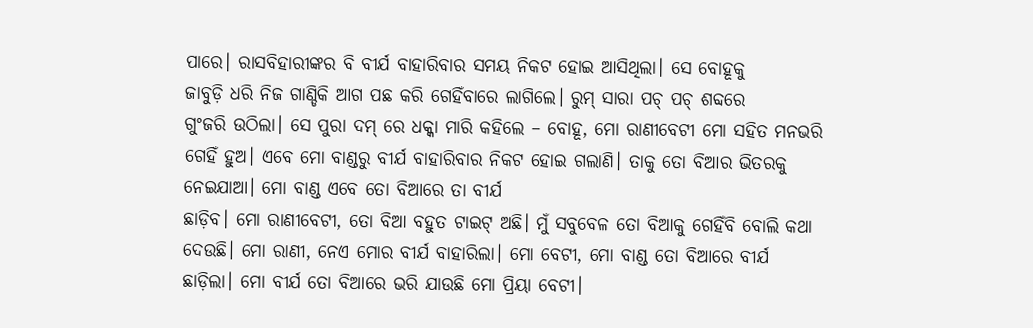ପାରେ। ରାସବିହାରୀଙ୍କର ବି ବୀର୍ଯ ବାହାରିବାର ସମୟ ନିକଟ ହୋଇ ଆସିଥିଲା। ସେ ବୋହୂକୁ
ଜାବୁଡ଼ି ଧରି ନିଜ ଗାଣ୍ଡିକି ଆଗ ପଛ କରି ଗେହିଁବାରେ ଲାଗିଲେ। ରୁମ୍ ସାରା ପଚ୍ ପଚ୍ ଶବ୍ଦରେ
ଗୁଂଜରି ଉଠିଲା। ସେ ପୁରା ଦମ୍ ରେ ଧକ୍କା ମାରି କହିଲେ – ବୋହୂ, ମୋ ରାଣୀବେଟୀ ମୋ ସହିତ ମନଭରି
ଗେହିଁ ହୁଅ। ଏବେ ମୋ ବାଣ୍ଡରୁ ବୀର୍ଯ ବାହାରିବାର ନିକଟ ହୋଇ ଗଲାଣି। ତାକୁ ତୋ ବିଆର ଭିତରକୁ
ନେଇଯାଆ। ମୋ ବାଣ୍ଡ ଏବେ ତୋ ବିଆରେ ତା ବୀର୍ଯ
ଛାଡ଼ିବ। ମୋ ରାଣୀବେଟୀ, ତୋ ବିଆ ବହୁତ ଟାଇଟ୍ ଅଛି। ମୁଁ ସବୁବେଳ ତୋ ବିଆକୁ ଗେହିଁବି ବୋଲି କଥା
ଦେଉଛି। ମୋ ରାଣୀ, ନେଏ ମୋର ବୀର୍ଯ ବାହାରିଲା। ମୋ ବେଟୀ, ମୋ ବାଣ୍ଡ ତୋ ବିଆରେ ବୀର୍ଯ
ଛାଡ଼ିଲା। ମୋ ବୀର୍ଯ ତୋ ବିଆରେ ଭରି ଯାଉଛି ମୋ ପ୍ରିୟା ବେଟୀ।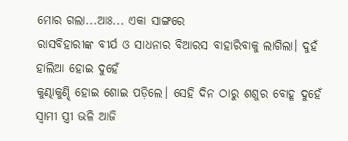ମୋର ଗଲା...ଆଃ... ଏକା ସାଙ୍ଗରେ
ରାସବିହାରୀଙ୍କ ବୀର୍ଯ ଓ ସାଧନାର ବିଆରସ ବାହାରିବାକୁ ଲାଗିଲା। ଦୁହଁ ହାଲିଆ ହୋଇ ଦୁହେଁ
କୁଣ୍ଢାକୁଣ୍ଢି ହୋଇ ଶୋଇ ପଡ଼ିଲେ। ସେହି ଦିନ ଠାରୁ ଶଶୁର ବୋହୂ ଦୁହେଁ ସ୍ବାମୀ ସ୍ତ୍ରୀ ଭଳି ଆଜି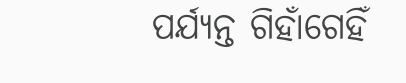ପର୍ଯ୍ୟନ୍ତ ଗିହାଁଗେହିଁ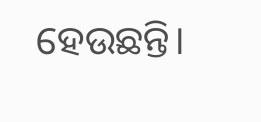ହେଉଛନ୍ତି।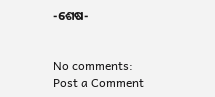-ଶେଷ-


No comments:
Post a Comment